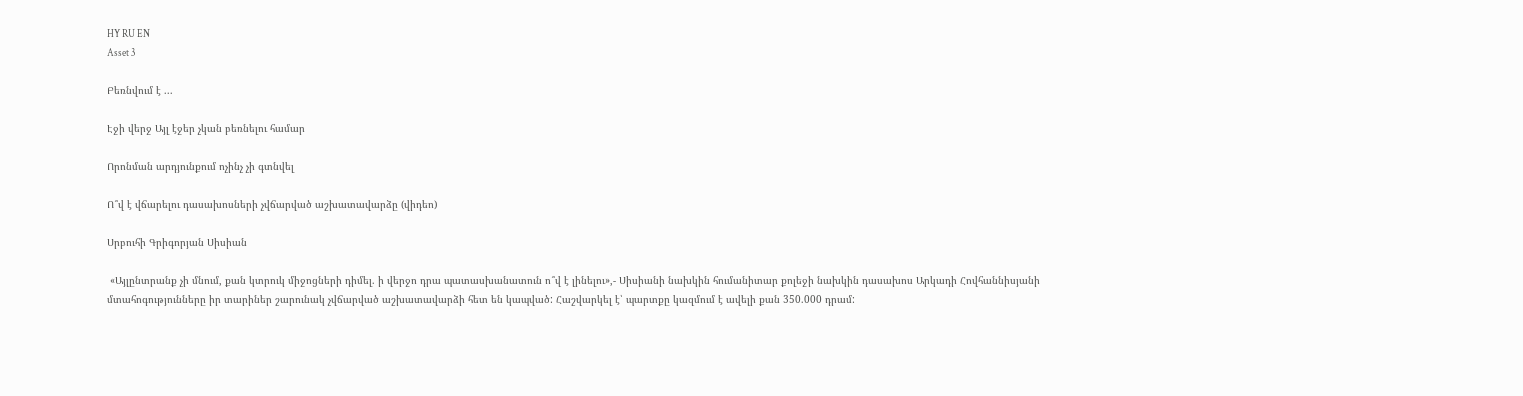HY RU EN
Asset 3

Բեռնվում է ...

Էջի վերջ Այլ էջեր չկան բեռնելու համար

Որոնման արդյունքում ոչինչ չի գտնվել

Ո՞վ է վճարելու դասախոսների չվճարված աշխատավարձը (վիդեո)

Սրբուհի Գրիգորյան Սիսիան

 «Այլընտրանք չի մնում, քան կտրուկ միջոցների դիմել. ի վերջո դրա պատասխանատուն ո՞վ է լինելու»,- Սիսիանի նախկին հումանիտար քոլեջի նախկին դասախոս Արկադի Հովհաննիսյանի մտահոգությունները իր տարիներ շարունակ չվճարված աշխատավարձի հետ են կապված: Հաշվարկել է՝ պարտքը կազմում է ավելի քան 350.000 դրամ: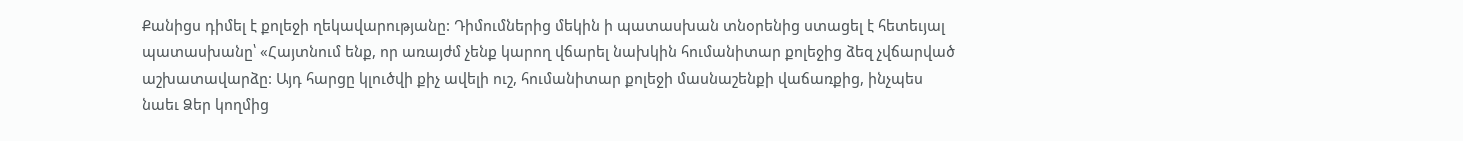Քանիցս դիմել է քոլեջի ղեկավարությանը: Դիմումներից մեկին ի պատասխան տնօրենից ստացել է հետեւյալ պատասխանը՝ «Հայտնում ենք, որ առայժմ չենք կարող վճարել նախկին հումանիտար քոլեջից ձեզ չվճարված աշխատավարձը: Այդ հարցը կլուծվի քիչ ավելի ուշ, հումանիտար քոլեջի մասնաշենքի վաճառքից, ինչպես նաեւ Ձեր կողմից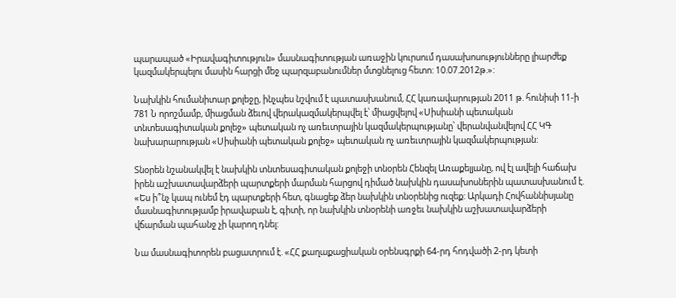պարապած «Իրավագիտություն» մասնագիտության առաջին կուրսում դասախոսությունները լիարժեք կազմակերպելու մասին հարցի մեջ պարզաբանումներ մտցնելուց հետո: 10.07.2012թ.»:

Նախկին հումանիտար քոլեջը, ինչպես նշվում է պատասխանում, ՀՀ կառավարության 2011 թ. հունիսի 11-ի 781 Ն որոշմամբ, միացման ձեւով վերակազմակերպվել է՝ միացվելով «Սիսիանի պետական տնտեսագիտական քոլեջ» պետական ոչ առեւտրային կազմակերպությանը՝ վերանվանվելով ՀՀ ԿԳ նախարարության «Սիսիանի պետական քոլեջ» պետական ոչ առեւտրային կազմակերպության:

Տնօրեն նշանակվել է նախկին տնտեսագիտական քոլեջի տնօրեն Հենզել Առաքելյանը, ով էլ ավելի հաճախ իրեն աշխատավարձերի պարտքերի մարման հարցով դիմած նախկին դասախոսներին պատասխանում է. «Ես ի՞նչ կապ ունեմ էդ պարտքերի հետ, գնացեք ձեր նախկին տնօրենից ուզեք: Արկադի Հովհաննիսյանը մասնագիտությամբ իրավաբան է, գիտի, որ նախկին տնօրենի առջեւ նախկին աշխատավարձերի վճարման պահանջ չի կարող դնել:

Նա մասնագիտորեն բացատրում է. «ՀՀ քաղաքացիական օրենսգրքի 64-րդ հոդվածի 2-րդ կետի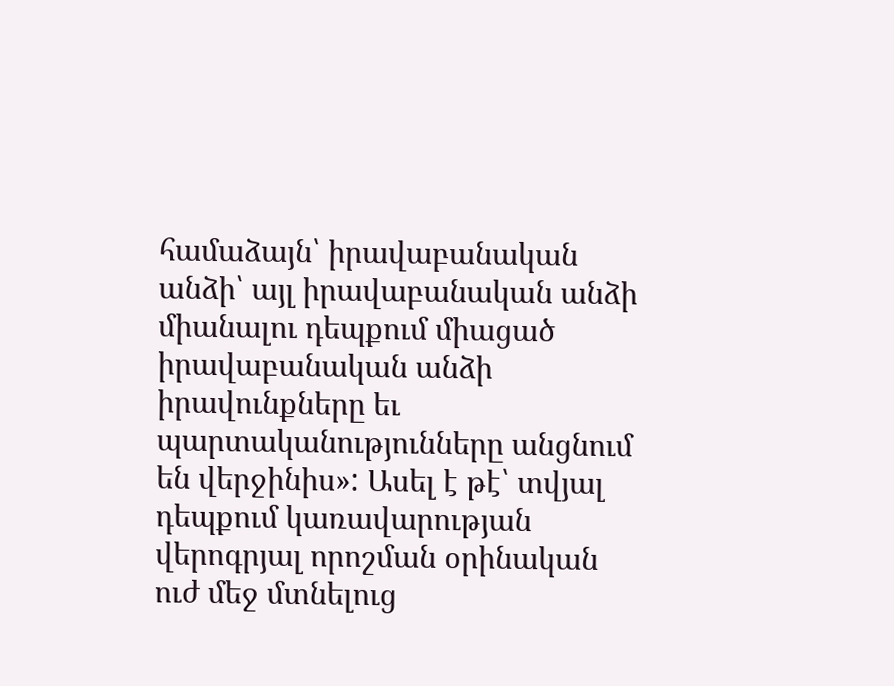համաձայն՝ իրավաբանական անձի՝ այլ իրավաբանական անձի միանալու դեպքում միացած իրավաբանական անձի իրավունքները եւ պարտականությունները անցնում են վերջինիս»: Ասել է թէ՝ տվյալ դեպքում կառավարության վերոգրյալ որոշման օրինական ուժ մեջ մտնելուց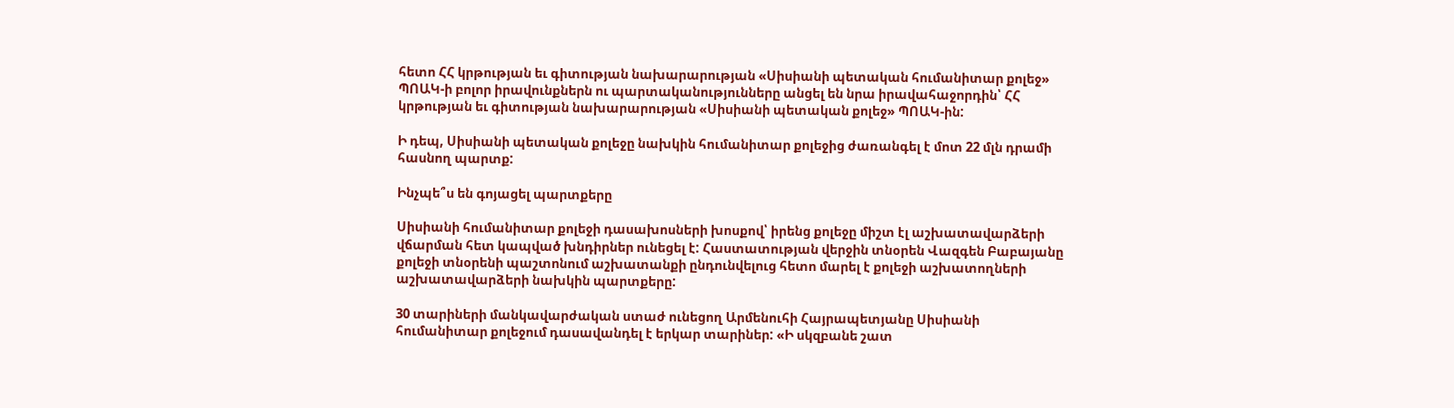հետո ՀՀ կրթության եւ գիտության նախարարության «Սիսիանի պետական հումանիտար քոլեջ» ՊՈԱԿ-ի բոլոր իրավունքներն ու պարտականությունները անցել են նրա իրավահաջորդին՝ ՀՀ կրթության եւ գիտության նախարարության «Սիսիանի պետական քոլեջ» ՊՈԱԿ-ին:

Ի դեպ, Սիսիանի պետական քոլեջը նախկին հումանիտար քոլեջից ժառանգել է մոտ 22 մլն դրամի հասնող պարտք:

Ինչպե՞ս են գոյացել պարտքերը

Սիսիանի հումանիտար քոլեջի դասախոսների խոսքով՝ իրենց քոլեջը միշտ էլ աշխատավարձերի վճարման հետ կապված խնդիրներ ունեցել է: Հաստատության վերջին տնօրեն Վազգեն Բաբայանը քոլեջի տնօրենի պաշտոնում աշխատանքի ընդունվելուց հետո մարել է քոլեջի աշխատողների աշխատավարձերի նախկին պարտքերը:

30 տարիների մանկավարժական ստաժ ունեցող Արմենուհի Հայրապետյանը Սիսիանի հումանիտար քոլեջում դասավանդել է երկար տարիներ: «Ի սկզբանե շատ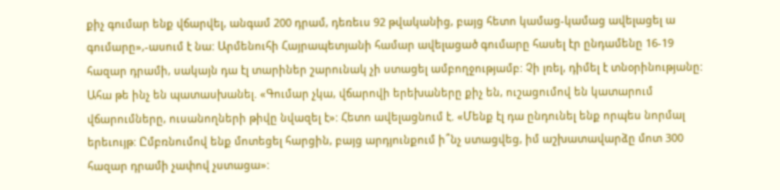քիչ գումար ենք վճարվել, անգամ 200 դրամ, դեռեւս 92 թվականից, բայց հետո կամաց-կամաց ավելացել ա գումարը»,-ասում է նա: Արմենուհի Հայրապետյանի համար ավելացած գումարը հասել էր ընդամենը 16-19 հազար դրամի, սակայն դա էլ տարիներ շարունակ չի ստացել ամբողջությամբ: Չի լռել, դիմել է տնօրինությանը: Ահա թե ինչ են պատասխանել. «Գումար չկա, վճարովի երեխաները քիչ են, ուշացումով են կատարում վճարումները, ուսանողների թիվը նվազել է»: Հետո ավելացնում է. «Մենք էլ դա ընդունել ենք որպես նորմալ երեւույթ: Ըմբռնումով ենք մոտեցել հարցին, բայց արդյունքում ի՞նչ ստացվեց, իմ աշխատավարձը մոտ 300 հազար դրամի չափով չստացա»: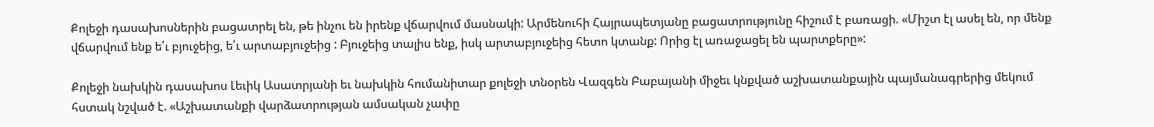Քոլեջի դասախոսներին բացատրել են, թե ինչու են իրենք վճարվում մասնակի: Արմենուհի Հայրապետյանը բացատրությունը հիշում է բառացի. «Միշտ էլ ասել են, որ մենք վճարվում ենք ե՛ւ բյուջեից, ե՛ւ արտաբյուջեից : Բյուջեից տալիս ենք, իսկ արտաբյուջեից հետո կտանք: Որից էլ առաջացել են պարտքերը»:

Քոլեջի նախկին դասախոս Լեւիկ Ասատրյանի եւ նախկին հումանիտար քոլեջի տնօրեն Վազգեն Բաբայանի միջեւ կնքված աշխատանքային պայմանագրերից մեկում հստակ նշված է. «Աշխատանքի վարձատրության ամսական չափը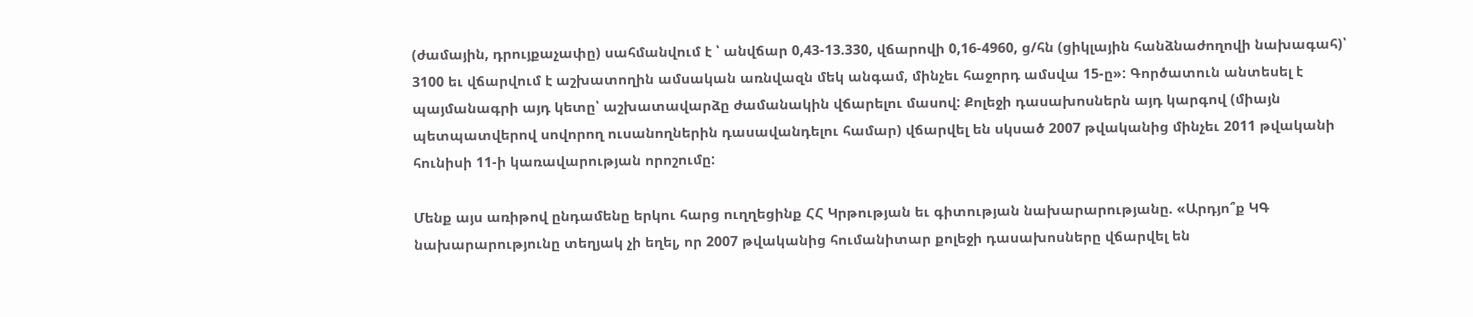(ժամային, դրույքաչափը) սահմանվում է ՝ անվճար 0,43-13.330, վճարովի 0,16-4960, ց/հն (ցիկլային հանձնաժողովի նախագահ)՝ 3100 եւ վճարվում է աշխատողին ամսական առնվազն մեկ անգամ, մինչեւ հաջորդ ամսվա 15-ը»: Գործատուն անտեսել է պայմանագրի այդ կետը՝ աշխատավարձը ժամանակին վճարելու մասով: Քոլեջի դասախոսներն այդ կարգով (միայն պետպատվերով սովորող ուսանողներին դասավանդելու համար) վճարվել են սկսած 2007 թվականից մինչեւ 2011 թվականի հունիսի 11-ի կառավարության որոշումը:

Մենք այս առիթով ընդամենը երկու հարց ուղղեցինք ՀՀ Կրթության եւ գիտության նախարարությանը. «Արդյո՞ք ԿԳ նախարարությունը տեղյակ չի եղել, որ 2007 թվականից հումանիտար քոլեջի դասախոսները վճարվել են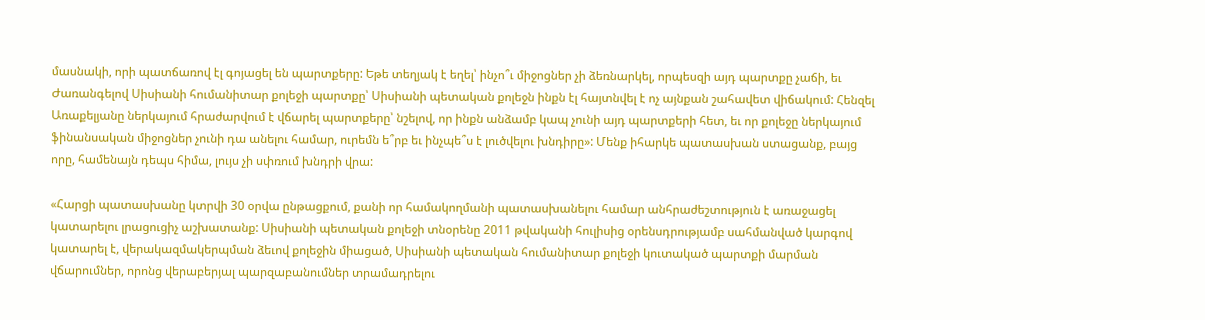մասնակի, որի պատճառով էլ գոյացել են պարտքերը: Եթե տեղյակ է եղել՝ ինչո՞ւ միջոցներ չի ձեռնարկել, որպեսզի այդ պարտքը չաճի, եւ Ժառանգելով Սիսիանի հումանիտար քոլեջի պարտքը՝ Սիսիանի պետական քոլեջն ինքն էլ հայտնվել է ոչ այնքան շահավետ վիճակում: Հենզել Առաքելյանը ներկայում հրաժարվում է վճարել պարտքերը՝ նշելով, որ ինքն անձամբ կապ չունի այդ պարտքերի հետ, եւ որ քոլեջը ներկայում ֆինանսական միջոցներ չունի դա անելու համար, ուրեմն ե՞րբ եւ ինչպե՞ս է լուծվելու խնդիրը»: Մենք իհարկե պատասխան ստացանք, բայց որը, համենայն դեպս հիմա, լույս չի սփռում խնդրի վրա:

«Հարցի պատասխանը կտրվի 30 օրվա ընթացքում, քանի որ համակողմանի պատասխանելու համար անհրաժեշտություն է առաջացել կատարելու լրացուցիչ աշխատանք: Սիսիանի պետական քոլեջի տնօրենը 2011 թվականի հուլիսից օրենսդրությամբ սահմանված կարգով կատարել է, վերակազմակերպման ձեւով քոլեջին միացած, Սիսիանի պետական հումանիտար քոլեջի կուտակած պարտքի մարման վճարումներ, որոնց վերաբերյալ պարզաբանումներ տրամադրելու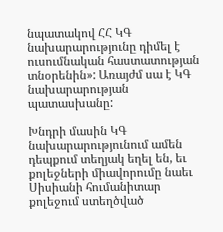նպատակով ՀՀ ԿԳ նախարարությունը դիմել է ուսումնական հաստատության տնօրենին»: Առայժմ սա է ԿԳ նախարարության պատասխանը:

Խնդրի մասին ԿԳ նախարարությունում ամեն դեպքում տեղյակ եղել են, եւ քոլեջների միավորումը նաեւ Սիսիանի հումանիտար քոլեջում ստեղծված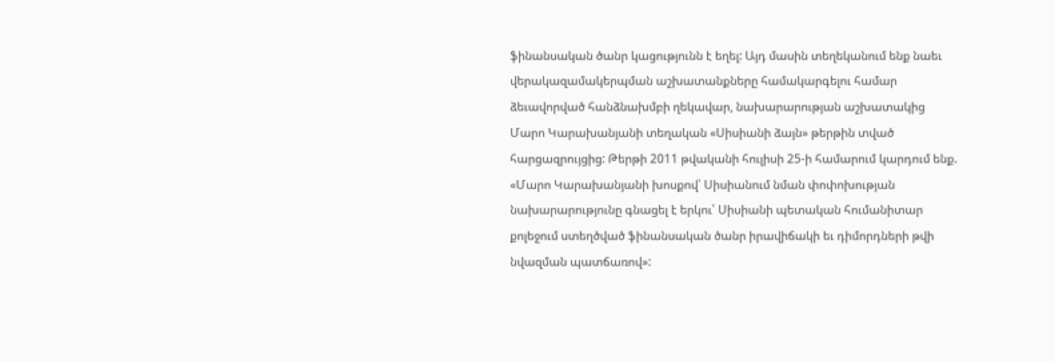ֆինանսական ծանր կացությունն է եղել: Այդ մասին տեղեկանում ենք նաեւ վերակազամակերպման աշխատանքները համակարգելու համար ձեւավորված հանձնախմբի ղեկավար, նախարարության աշխատակից Մարո Կարախանյանի տեղական «Սիսիանի ձայն» թերթին տված հարցազրույցից: Թերթի 2011 թվականի հուլիսի 25-ի համարում կարդում ենք. «Մարո Կարախանյանի խոսքով՝ Սիսիանում նման փոփոխության նախարարությունը գնացել է երկու՝ Սիսիանի պետական հումանիտար քոլեջում ստեղծված ֆինանսական ծանր իրավիճակի եւ դիմորդների թվի նվազման պատճառով»: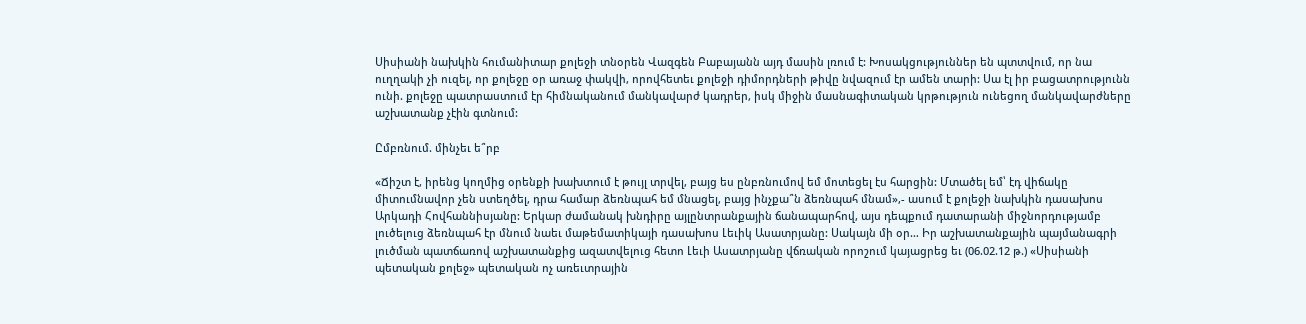Սիսիանի նախկին հումանիտար քոլեջի տնօրեն Վազգեն Բաբայանն այդ մասին լռում է: Խոսակցություններ են պտտվում, որ նա ուղղակի չի ուզել, որ քոլեջը օր առաջ փակվի, որովհետեւ քոլեջի դիմորդների թիվը նվազում էր ամեն տարի: Սա էլ իր բացատրությունն ունի. քոլեջը պատրաստում էր հիմնականում մանկավարժ կադրեր, իսկ միջին մասնագիտական կրթություն ունեցող մանկավարժները աշխատանք չէին գտնում:

Ըմբռնում. մինչեւ ե՞րբ

«Ճիշտ է, իրենց կողմից օրենքի խախտում է թույլ տրվել, բայց ես ընբռնումով եմ մոտեցել էս հարցին: Մտածել եմ՝ էդ վիճակը միտումնավոր չեն ստեղծել, դրա համար ձեռնպահ եմ մնացել, բայց ինչքա՞ն ձեռնպահ մնամ»,- ասում է քոլեջի նախկին դասախոս Արկադի Հովհաննիսյանը: Երկար ժամանակ խնդիրը այլընտրանքային ճանապարհով, այս դեպքում դատարանի միջնորդությամբ լուծելուց ձեռնպահ էր մնում նաեւ մաթեմատիկայի դասախոս Լեւիկ Ասատրյանը: Սակայն մի օր… Իր աշխատանքային պայմանագրի լուծման պատճառով աշխատանքից ազատվելուց հետո Լեւի Ասատրյանը վճռական որոշում կայացրեց եւ (06.02.12 թ.) «Սիսիանի պետական քոլեջ» պետական ոչ առեւտրային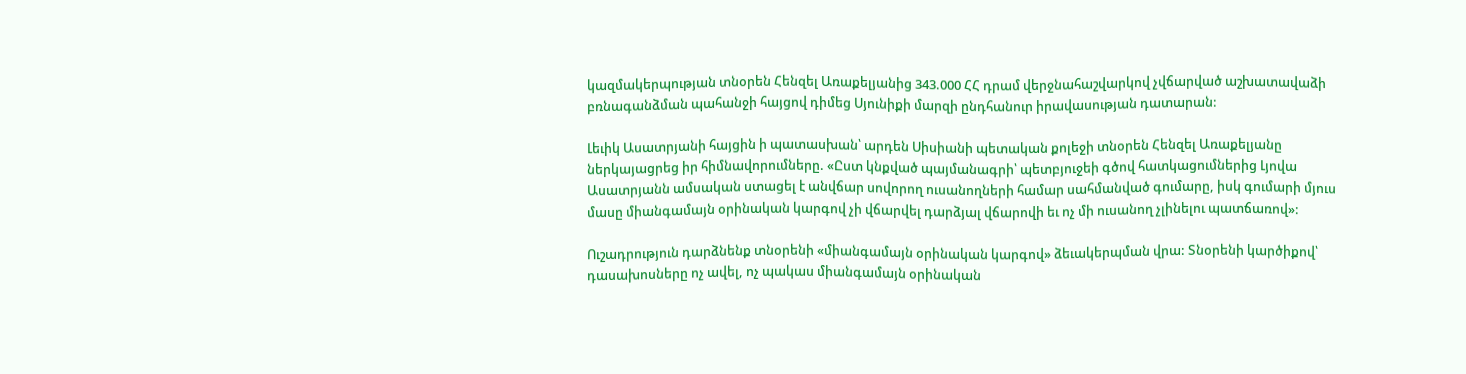կազմակերպության տնօրեն Հենզել Առաքելյանից 343.000 ՀՀ դրամ վերջնահաշվարկով չվճարված աշխատավաձի բռնագանձման պահանջի հայցով դիմեց Սյունիքի մարզի ընդհանուր իրավասության դատարան:

Լեւիկ Ասատրյանի հայցին ի պատասխան՝ արդեն Սիսիանի պետական քոլեջի տնօրեն Հենզել Առաքելյանը ներկայացրեց իր հիմնավորումները. «Ըստ կնքված պայմանագրի՝ պետբյուջեի գծով հատկացումներից Լյովա Ասատրյանն ամսական ստացել է անվճար սովորող ուսանողների համար սահմանված գումարը, իսկ գումարի մյուս մասը միանգամայն օրինական կարգով չի վճարվել դարձյալ վճարովի եւ ոչ մի ուսանող չլինելու պատճառով»:

Ուշադրություն դարձնենք տնօրենի «միանգամայն օրինական կարգով» ձեւակերպման վրա: Տնօրենի կարծիքով՝ դասախոսները ոչ ավել, ոչ պակաս միանգամայն օրինական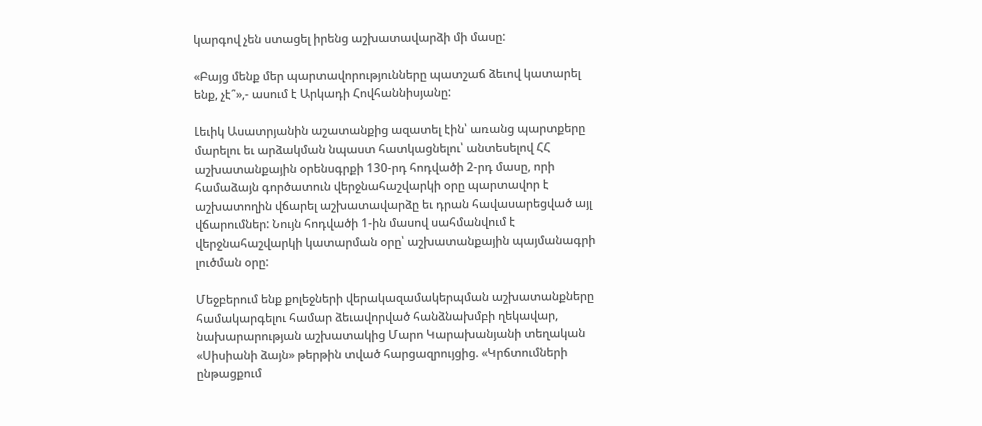կարգով չեն ստացել իրենց աշխատավարձի մի մասը:

«Բայց մենք մեր պարտավորությունները պատշաճ ձեւով կատարել ենք, չէ՞»,- ասում է Արկադի Հովհաննիսյանը:

Լեւիկ Ասատրյանին աշատանքից ազատել էին՝ առանց պարտքերը մարելու եւ արձակման նպաստ հատկացնելու՝ անտեսելով ՀՀ աշխատանքային օրենսգրքի 130-րդ հոդվածի 2-րդ մասը, որի համաձայն գործատուն վերջնահաշվարկի օրը պարտավոր է աշխատողին վճարել աշխատավարձը եւ դրան հավասարեցված այլ վճարումներ: Նույն հոդվածի 1-ին մասով սահմանվում է վերջնահաշվարկի կատարման օրը՝ աշխատանքային պայմանագրի լուծման օրը:

Մեջբերում ենք քոլեջների վերակազամակերպման աշխատանքները համակարգելու համար ձեւավորված հանձնախմբի ղեկավար, նախարարության աշխատակից Մարո Կարախանյանի տեղական «Սիսիանի ձայն» թերթին տված հարցազրույցից. «Կրճտումների ընթացքում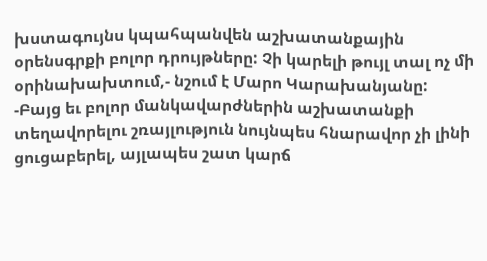խստագույնս կպահպանվեն աշխատանքային օրենսգրքի բոլոր դրույթները: Չի կարելի թույլ տալ ոչ մի օրինախախտում,- նշում է Մարո Կարախանյանը: -Բայց եւ բոլոր մանկավարժներին աշխատանքի տեղավորելու շռայլություն նույնպես հնարավոր չի լինի ցուցաբերել, այլապես շատ կարճ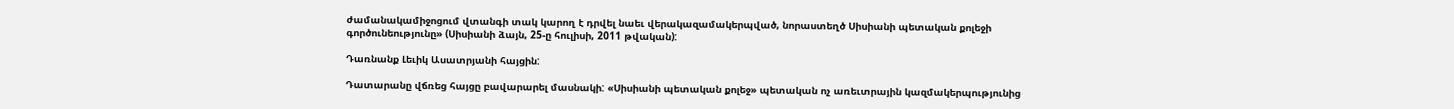ժամանակամիջոցում վտանգի տակ կարող է դրվել նաեւ վերակազամակերպված, նորաստեղծ Սիսիանի պետական քոլեջի գործունեությունը» (Սիսիանի ձայն, 25-ը հուլիսի, 2011 թվական):

Դառնանք Լեւիկ Ասատրյանի հայցին:

Դատարանը վճռեց հայցը բավարարել մասնակի: «Սիսիանի պետական քոլեջ» պետական ոչ առեւտրային կազմակերպությունից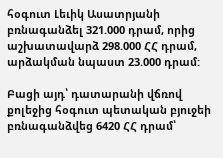հօգուտ Լեւիկ Ասատրյանի բռնագանձել 321.000 դրամ, որից աշխատավարձ 298.000 ՀՀ դրամ, արձակման նպաստ 23.000 դրամ:

Բացի այդ՝ դատարանի վճռով քոլեջից հօգուտ պետական բյուջեի բռնագանձվեց 6420 ՀՀ դրամ՝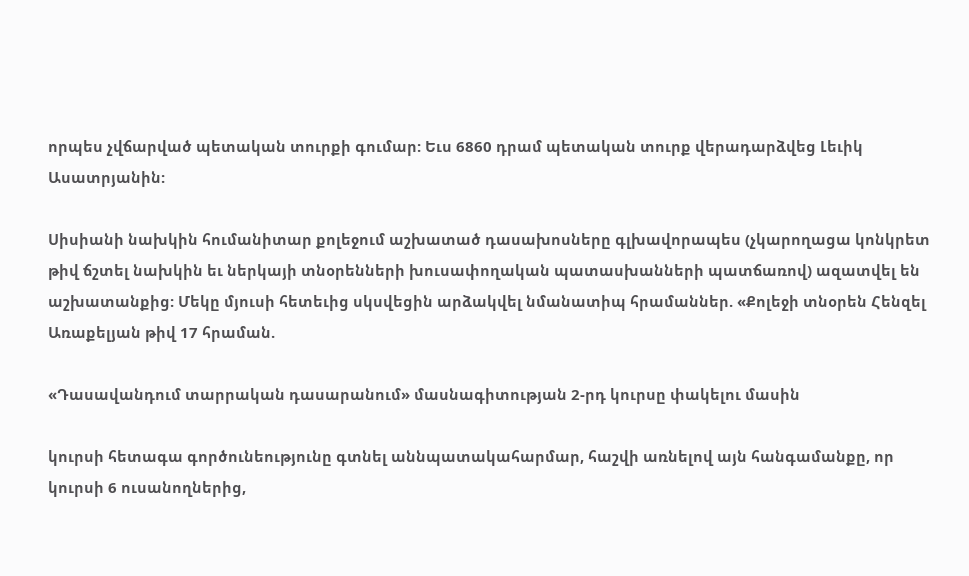որպես չվճարված պետական տուրքի գումար: Եւս 6860 դրամ պետական տուրք վերադարձվեց Լեւիկ Ասատրյանին:

Սիսիանի նախկին հումանիտար քոլեջում աշխատած դասախոսները գլխավորապես (չկարողացա կոնկրետ թիվ ճշտել նախկին եւ ներկայի տնօրենների խուսափողական պատասխանների պատճառով) ազատվել են աշխատանքից: Մեկը մյուսի հետեւից սկսվեցին արձակվել նմանատիպ հրամաններ. «Քոլեջի տնօրեն Հենզել Առաքելյան թիվ 17 հրաման.

«Դասավանդում տարրական դասարանում» մասնագիտության 2-րդ կուրսը փակելու մասին

կուրսի հետագա գործունեությունը գտնել աննպատակահարմար, հաշվի առնելով այն հանգամանքը, որ կուրսի 6 ուսանողներից,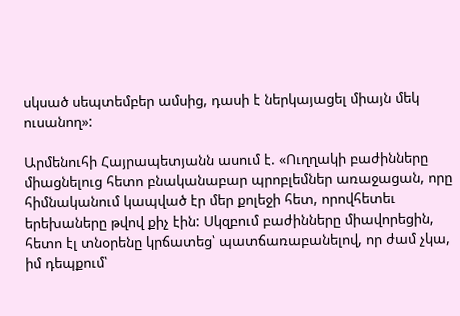սկսած սեպտեմբեր ամսից, դասի է ներկայացել միայն մեկ ուսանող»:

Արմենուհի Հայրապետյանն ասում է. «Ուղղակի բաժինները միացնելուց հետո բնականաբար պրոբլեմներ առաջացան, որը հիմնականում կապված էր մեր քոլեջի հետ, որովհետեւ երեխաները թվով քիչ էին: Սկզբում բաժինները միավորեցին, հետո էլ տնօրենը կրճատեց՝ պատճառաբանելով, որ ժամ չկա, իմ դեպքում՝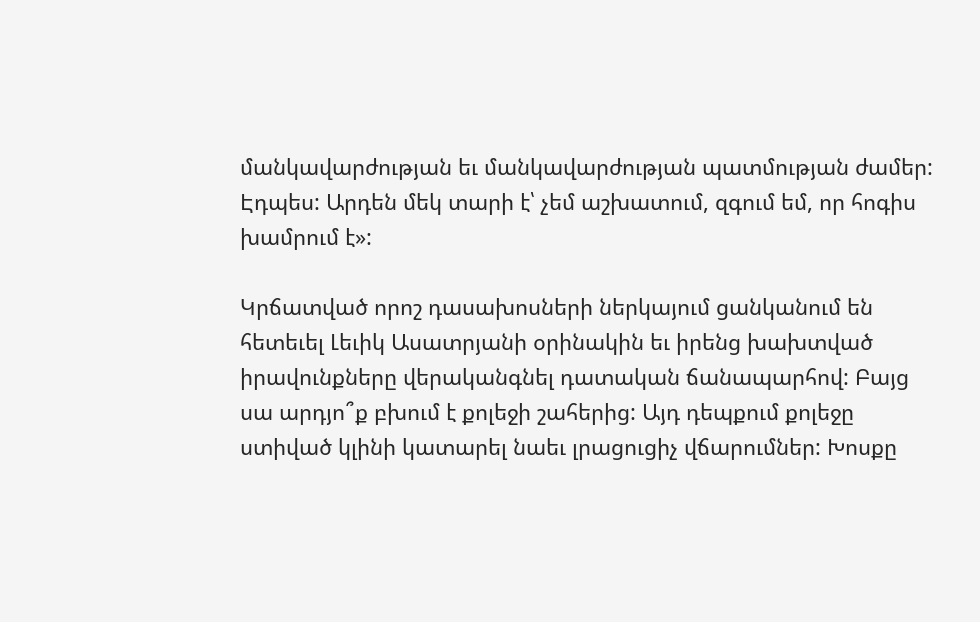մանկավարժության եւ մանկավարժության պատմության ժամեր: Էդպես: Արդեն մեկ տարի է՝ չեմ աշխատում, զգում եմ, որ հոգիս խամրում է»:

Կրճատված որոշ դասախոսների ներկայում ցանկանում են հետեւել Լեւիկ Ասատրյանի օրինակին եւ իրենց խախտված իրավունքները վերականգնել դատական ճանապարհով: Բայց սա արդյո՞ք բխում է քոլեջի շահերից: Այդ դեպքում քոլեջը ստիված կլինի կատարել նաեւ լրացուցիչ վճարումներ: Խոսքը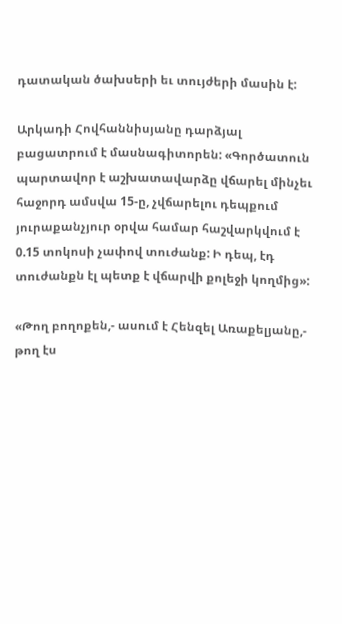դատական ծախսերի եւ տույժերի մասին է:

Արկադի Հովհաննիսյանը դարձյալ բացատրում է մասնագիտորեն: «Գործատուն պարտավոր է աշխատավարձը վճարել մինչեւ հաջորդ ամսվա 15-ը, չվճարելու դեպքում յուրաքանչյուր օրվա համար հաշվարկվում է 0.15 տոկոսի չափով տուժանք: Ի դեպ, էդ տուժանքն էլ պետք է վճարվի քոլեջի կողմից»:

«Թող բողոքեն,- ասում է Հենզել Առաքելյանը,- թող էս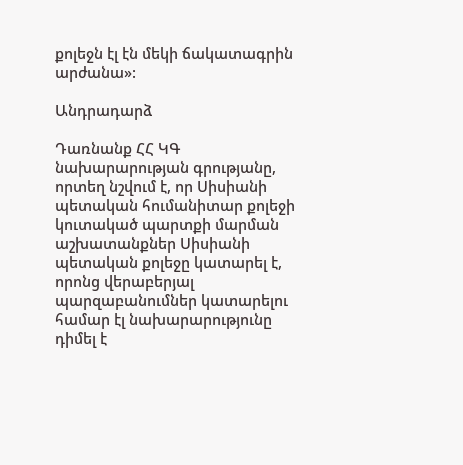քոլեջն էլ էն մեկի ճակատագրին արժանա»:

Անդրադարձ

Դառնանք ՀՀ ԿԳ նախարարության գրությանը, որտեղ նշվում է, որ Սիսիանի պետական հումանիտար քոլեջի կուտակած պարտքի մարման աշխատանքներ Սիսիանի պետական քոլեջը կատարել է, որոնց վերաբերյալ պարզաբանումներ կատարելու համար էլ նախարարությունը դիմել է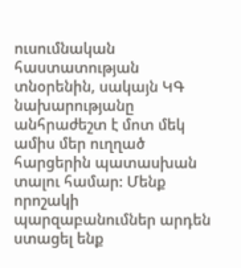ուսումնական հաստատության տնօրենին, սակայն ԿԳ նախարությանը անհրաժեշտ է մոտ մեկ ամիս մեր ուղղած հարցերին պատասխան տալու համար: Մենք որոշակի պարզաբանումներ արդեն ստացել ենք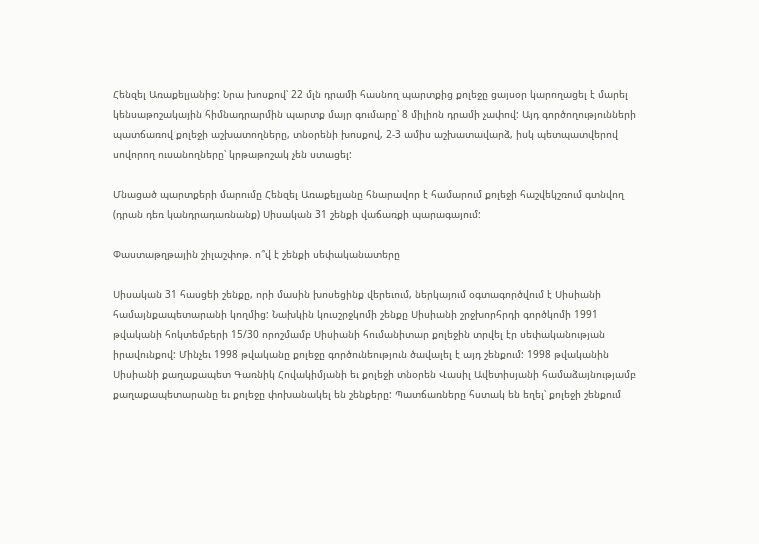Հենզել Առաքելյանից: Նրա խոսքով՝ 22 մլն դրամի հասնող պարտքից քոլեջը ցայսօր կարողացել է մարել կենսաթոշակային հիմնադրարմին պարտք մայր գումարը՝ 8 միլիոն դրամի չափով: Այդ գործողությունների պատճառով քոլեջի աշխատողները, տնօրենի խոսքով, 2-3 ամիս աշխատավարձ, իսկ պետպատվերով սովորող ուսանողները՝ կրթաթոշակ չեն ստացել:

Մնացած պարտքերի մարումը Հենզել Առաքելյանը հնարավոր է համարում քոլեջի հաշվեկշռում գտնվող (դրան դեռ կանդրադառնանք) Սիսական 31 շենքի վաճառքի պարագայում:

Փաստաթղթային շիլաշփոթ. ո՞վ է շենքի սեփականատերը

Սիսական 31 հասցեի շենքը, որի մասին խոսեցինք վերեւում, ներկայում օգտագործվում է Սիսիանի համայնքապետարանի կողմից: Նախկին կուսշրջկոմի շենքը Սիսիանի շրջխորհրդի գործկոմի 1991 թվականի հոկտեմբերի 15/30 որոշմամբ Սիսիանի հումանիտար քոլեջին տրվել էր սեփականության իրավունքով: Մինչեւ 1998 թվականը քոլեջը գործունեություն ծավալել է այդ շենքում: 1998 թվականին Սիսիանի քաղաքապետ Գառնիկ Հովակիմյանի եւ քոլեջի տնօրեն Վասիլ Ավետիսյանի համաձայնությամբ քաղաքապետարանը եւ քոլեջը փոխանակել են շենքերը: Պատճառները հստակ են եղել՝ քոլեջի շենքում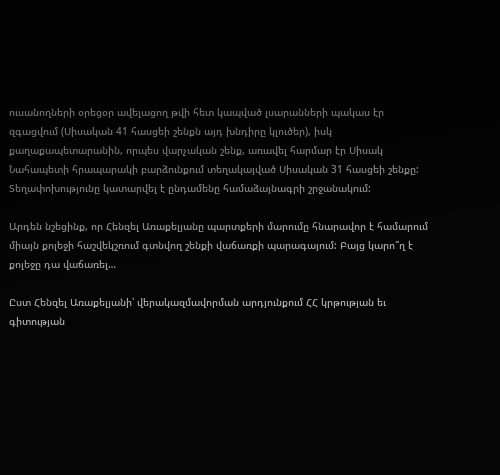ուսանողների օրեցօր ավելացող թվի հետ կապված լսարանների պակաս էր զգացվում (Սիսական 41 հասցեի շենքն այդ խնդիրը կլուծեր), իսկ քաղաքապետարանին, որպես վարչական շենք, առավել հարմար էր Սիսակ Նահապետի հրապարակի բարձունքում տեղակայված Սիսական 31 հասցեի շենքը: Տեղափոխությունը կատարվել է ընդամենը համաձայնագրի շրջանակում:

Արդեն նշեցինք, որ Հենզել Առաքելյանը պարտքերի մարումը հնարավոր է համարում միայն քոլեջի հաշվեկշռում գտնվող շենքի վաճառքի պարագայում: Բայց կարո՞ղ է քոլեջը դա վաճառել…

Ըստ Հենզել Առաքելյանի՝ վերակազմավորման արդյունքում ՀՀ կրթության եւ գիտության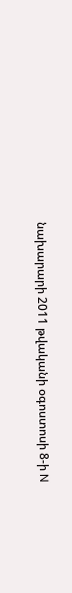նախարարի 2011 թվականի օգոստոսի 8-ի N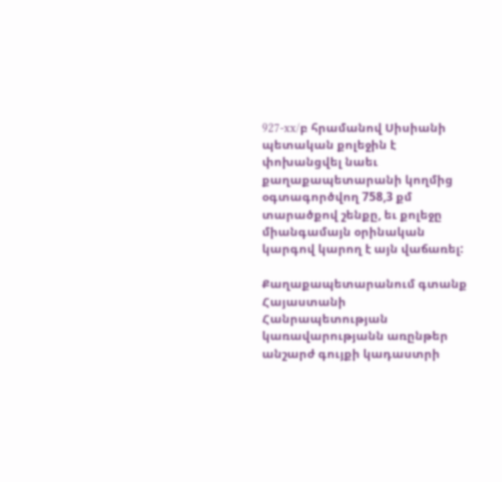927-xx/բ հրամանով Սիսիանի պետական քոլեջին է փոխանցվել նաեւ քաղաքապետարանի կողմից օգտագործվող 758,3 քմ տարածքով շենքը, եւ քոլեջը միանգամայն օրինական կարգով կարող է այն վաճառել:

Քաղաքապետարանում գտանք Հայաստանի Հանրապետության կառավարությանն առընթեր անշարժ գույքի կադաստրի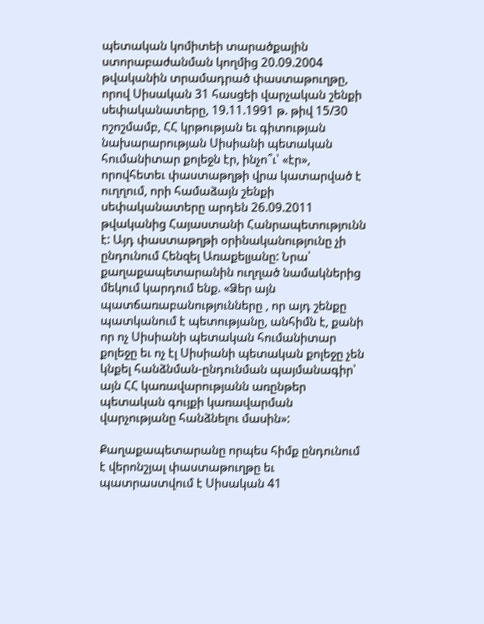պետական կոմիտեի տարածքային ստորաբաժանման կողմից 20.09.2004 թվականին տրամադրած փաստաթուղթը, որով Սիսական 31 հասցեի վարչական շենքի սեփականատերը, 19.11.1991 թ. թիվ 15/30 ոշոշմամբ, ՀՀ կրթության եւ գիտության նախարարության Սիսիանի պետական հումանիտար քոլեջն էր, ինչո՞ւ՝ «էր», որովհետեւ փաստաթղթի վրա կատարված է ուղղում, որի համաձայն շենքի սեփականատերը արդեն 26.09.2011 թվականից Հայաստանի Հանրապետությունն է: Այդ փաստաթղթի օրինականությունը չի ընդունում Հենզել Առաքելյանը: Նրա՝ քաղաքապետարանին ուղղած նամակներից մեկում կարդում ենք. «Ձեր այն պատճառաբանությունները , որ այդ շենքը պատկանում է պետությանը, անհիմն է, քանի որ ոչ Սիսիանի պետական հումանիտար քոլեջը եւ ոչ էլ Սիսիանի պետական քոլեջը չեն կնքել հանձնման-ընդունման պայմանագիր՝ այն ՀՀ կառավարությանն առընթեր պետական գույքի կառավարման վարչությանը հանձնելու մասին»:

Քաղաքապետարանը որպես հիմք ընդունում է վերոնշյալ փաստաթուղթը եւ պատրաստվում է Սիսական 41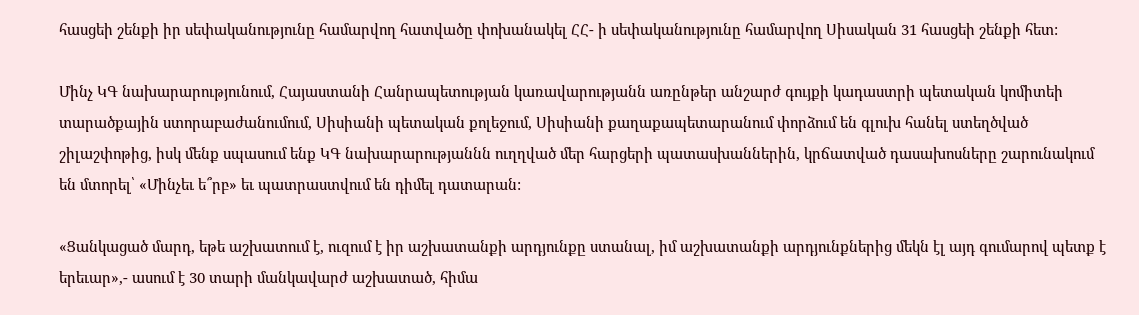հասցեի շենքի իր սեփականությունը համարվող հատվածը փոխանակել ՀՀ- ի սեփականությունը համարվող Սիսական 31 հասցեի շենքի հետ:

Մինչ ԿԳ նախարարությունում, Հայաստանի Հանրապետության կառավարությանն առընթեր անշարժ գույքի կադաստրի պետական կոմիտեի տարածքային ստորաբաժանումում, Սիսիանի պետական քոլեջում, Սիսիանի քաղաքապետարանում փորձում են գլուխ հանել ստեղծված շիլաշփոթից, իսկ մենք սպասում ենք ԿԳ նախարարությաննն ուղղված մեր հարցերի պատասխաններին, կրճատված դասախոսները շարունակում են մտորել՝ «Մինչեւ ե՞րբ» եւ պատրաստվում են դիմել դատարան:

«Ցանկացած մարդ, եթե աշխատում է, ուզում է իր աշխատանքի արդյունքը ստանալ, իմ աշխատանքի արդյունքներից մեկն էլ այդ գումարով պետք է երեւար»,- ասում է 30 տարի մանկավարժ աշխատած, հիմա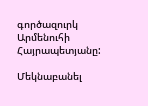գործազուրկ Արմենուհի Հայրապետյանը:

Մեկնաբանել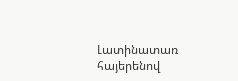Լատինատառ հայերենով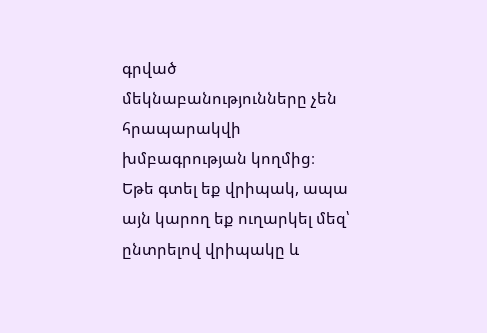գրված մեկնաբանությունները չեն հրապարակվի խմբագրության կողմից։
Եթե գտել եք վրիպակ, ապա այն կարող եք ուղարկել մեզ՝ ընտրելով վրիպակը և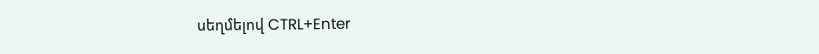սեղմելով CTRL+Enter